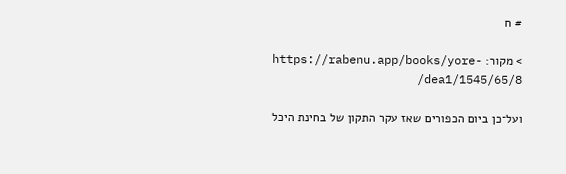# ח

> מקור: https://rabenu.app/books/yore-dea1/1545/65/8/

ועל־כן ביום הכפורים שאז עקר התקון של בחינת היכל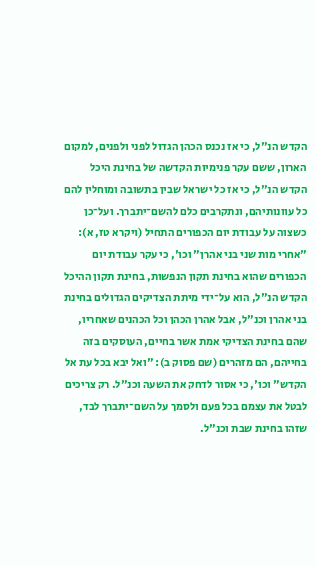הקדש הנ"ל, כי אז נכנס הכהן הגדול לפני ולפנים, למקום הארון, ששם עקר פנימיות הקדשה של בחינת היכל הקדש הנ"ל, כי אז כל ישראל שבין בתשובה ומוחלין להם כל עוונותיהם, ונתקרבים כלם להשם־יתברך. ועל־כן כשצוה על עבודת יום הכפורים התחיל (ויקרא טז, א): "אחרי מות שני בני אהרן" וכו', כי עקר עבודת יום הכפורים שהוא בחינת תקון הנפשות, בחינת תקון ההיכל הקדש הנ"ל, הוא על־ידי מיתת הצדיקים הגדולים בחינת בני אהרן וכנ"ל, אבל אהרן הכהן וכל הכהנים שאחריו, שהם בחינת הצדיקי אמת אשר בחיים, העוסקים בזה בחייהם, הם מזהרים (שם פסוק ב): "ואל יבא בכל עת אל הקדש" וכו', כי אסור לדחק את השעה וכנ"ל. רק צריכים לבטל את עצמם בכל פעם ולסמך על השם־יתברך לבד, שזהו בחינת שבת וכנ"ל.